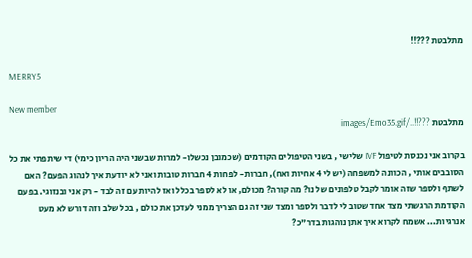מתלבטת ???!!

MERRY5

New member
מתלבטת ???!!../images/Emo35.gif

בקרוב אני נכנסת לטיפול IVF שלישי , בשני הטיפולים הקודמים (שכמובן נכשלו- למרות שבשני היה הריון כימי) די שיתפתי את כל הסובבים אותי , הכוונה למשפחה (יש לי 4 אחיות ואח), חברות- לפחות 4 חברות טובות ואני לא יודעת איך לנהוג הפעם? האם לשתף ולספר שזה אומר לקבל טלפונים של נו? מה קורה? מכולם, או לא לספר בכלל ואז להיות עם זה לבד - רק אני ובנזוגי. בפעם הקודמת הרגשתי מצד אחד שטוב לי לדבר ולספר ומצד שני זה גם הצריך ממני לעדכן את כולם , בכל שלב וזה דורש לא מעט אנרגיות... אשמח לקרוא איך אתן נוהגות בדר"כ?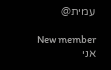עמית@

New member
אני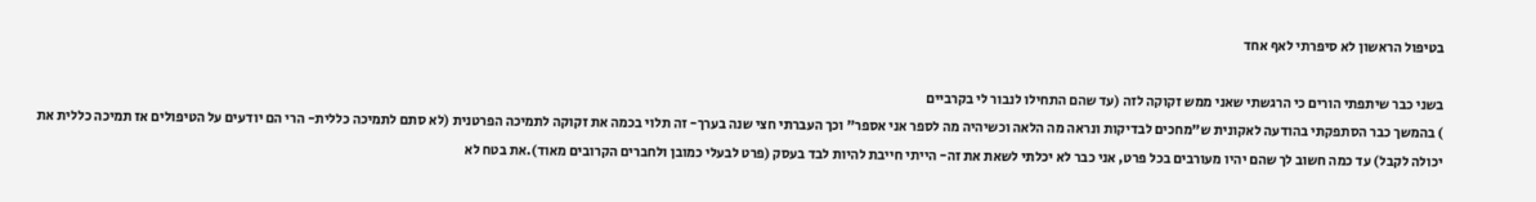בטיפול הראשון לא סיפרתי לאף אחד

בשני כבר שיתפתי הורים כי הרגשתי שאני ממש זקוקה לזה (עד שהם התחילו לנבור לי בקרביים
) בהמשך כבר הסתפקתי בהודעה לאקונית ש"מחכים לבדיקות ונראה מה הלאה וכשיהיה מה לספר אני אספר" וכך העברתי חצי שנה בערך- זה תלוי בכמה את זקוקה לתמיכה הפרטנית (לא סתם לתמיכה כללית- הרי הם יודעים על הטיפולים אז תמיכה כללית את יכולה לקבל) עד כמה חשוב לך שהם יהיו מעורבים בכל פרט, אני כבר לא יכלתי לשאת את זה- הייתי חייבת להיות לבד בעסק (פרט לבעלי כמובן ולחברים הקרובים מאוד).את בטח לא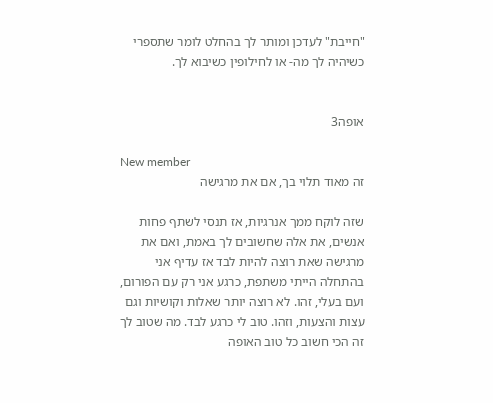"חייבת" לעדכן ומותר לך בהחלט לומר שתספרי כשיהיה לך מה- או לחילופין כשיבוא לך.


אופה3

New member
זה מאוד תלוי בך, אם את מרגישה

שזה לוקח ממך אנרגיות, אז תנסי לשתף פחות אנשים, את אלה שחשובים לך באמת, ואם את מרגישה שאת רוצה להיות לבד אז עדיף אני בהתחלה הייתי משתפת, כרגע אני רק עם הפורום, ועם בעלי, זהו. לא רוצה יותר שאלות וקושיות וגם עצות והצעות, וזהו. טוב לי כרגע לבד. מה שטוב לך זה הכי חשוב כל טוב האופה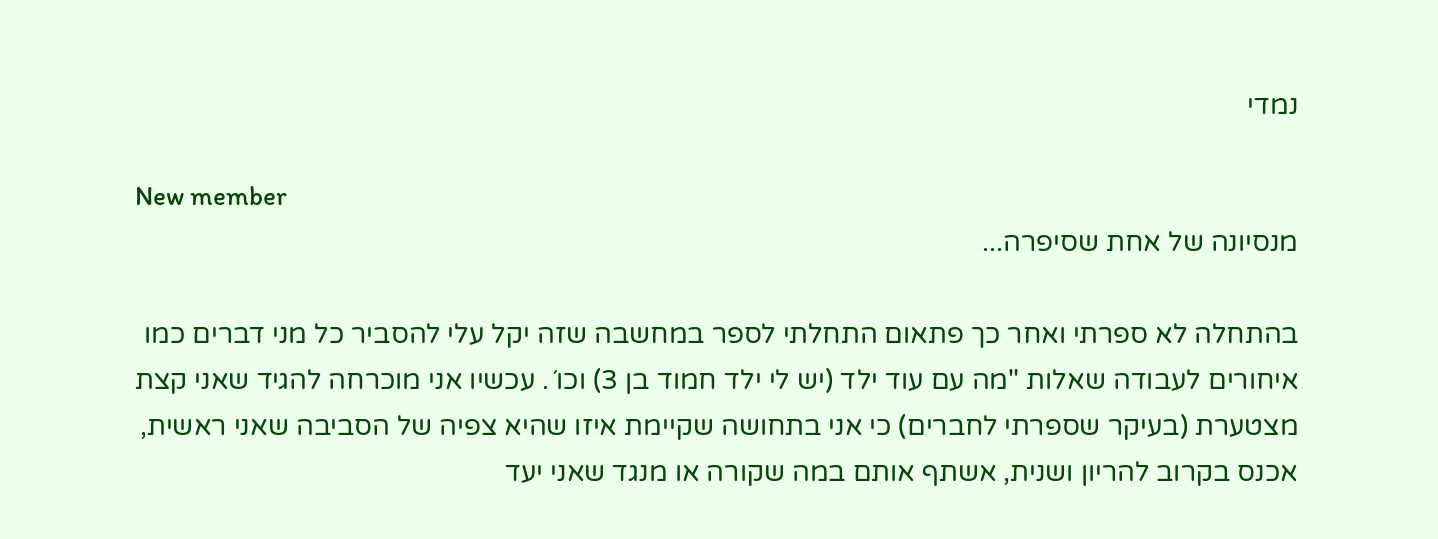נמדי

New member
מנסיונה של אחת שסיפרה...

בהתחלה לא ספרתי ואחר כך פתאום התחלתי לספר במחשבה שזה יקל עלי להסביר כל מני דברים כמו איחורים לעבודה שאלות "מה עם עוד ילד (יש לי ילד חמוד בן 3) וכו´. עכשיו אני מוכרחה להגיד שאני קצת מצטערת (בעיקר שספרתי לחברים) כי אני בתחושה שקיימת איזו שהיא צפיה של הסביבה שאני ראשית, אכנס בקרוב להריון ושנית, אשתף אותם במה שקורה או מנגד שאני יעד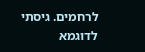לרחמים. גיסתי לדוגמא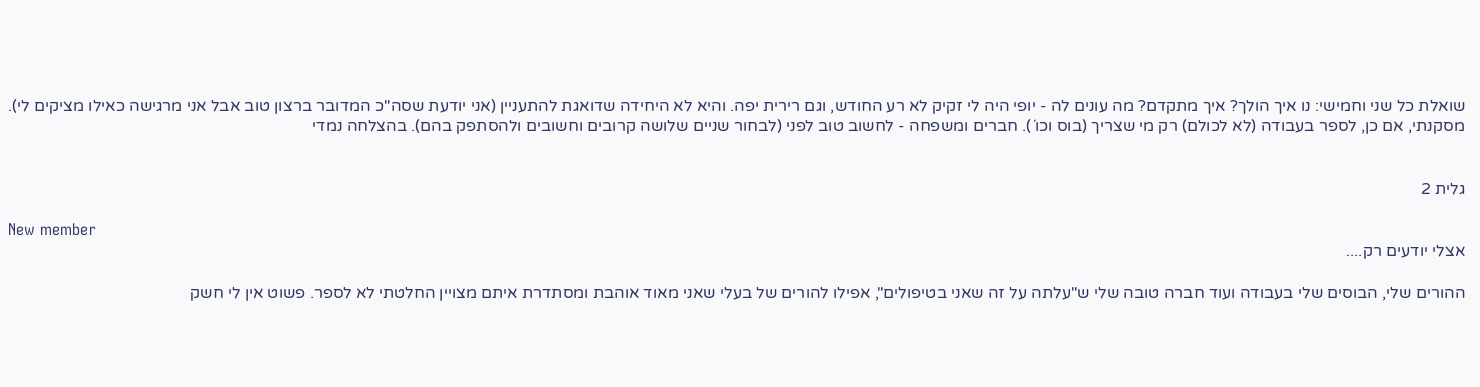שואלת כל שני וחמישי: נו איך הולך? איך מתקדם? מה עונים לה - יופי היה לי זקיק לא רע החודש, וגם רירית יפה. והיא לא היחידה שדואגת להתעניין (אני יודעת שסה"כ המדובר ברצון טוב אבל אני מרגישה כאילו מציקים לי). מסקנתי, אם כן, לספר בעבודה (לא לכולם) רק מי שצריך (בוס וכו´). חברים ומשפחה - לחשוב טוב לפני (לבחור שניים שלושה קרובים וחשובים ולהסתפק בהם). בהצלחה נמדי


גלית 2

New member
אצלי יודעים רק....

ההורים שלי, הבוסים שלי בעבודה ועוד חברה טובה שלי ש"עלתה על זה שאני בטיפולים", אפילו להורים של בעלי שאני מאוד אוהבת ומסתדרת איתם מצויין החלטתי לא לספר. פשוט אין לי חשק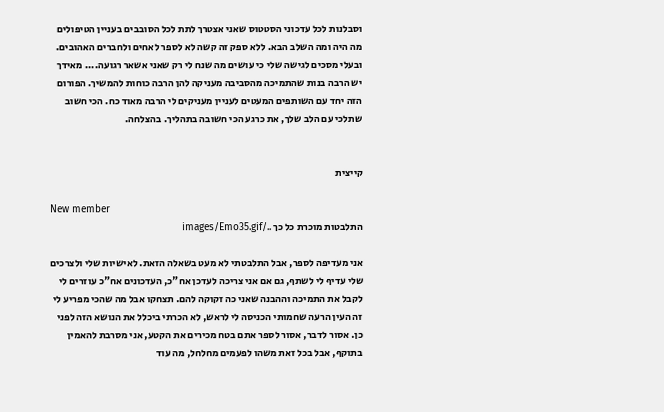וסבלנות לכל עדכוני הסטטוס שאני אצטרך לתת לכל הסובבים בעניין הטיפולים מה היה ומה השלב הבא. ללא ספק זה קשה לא לספר לאחים ולחברים האהובים. ובעלי מסכים לגישה שלי כי עושים מה שנח לי רק שאני אשאר רגועה.... מאידך יש הרבה בנות שהתמיכה מהסביבה מעניקה להן הרבה כוחות להמשיך. הפורום הזה יחד עם השותפים המעטים לעניין מעניקים לי הרבה מאוד כח. הכי חשוב שתלכי עם הלב שלך, את כרגע הכי חשובה בתהליך. בהצלחה.


קייצית

New member
התלבטות מוכרת כל כך ../images/Emo35.gif

אני מעדיפה לספר, אבל התלבטתי לא מעט בשאלה הזאת. לאישיות שלי ולצרכים שלי עדיף לי לשתף, גם אם אני צריכה לעדכן אח"כ, העדכונים אח"כ עוזרים לי לקבל את התמיכה וההבנה שאני כה זקוקה להם. תצחקו אבל מה שהכי מפריע לי זה העין הרעה שחמותי הכניסה לי לראש, לא הכרתי ביכלל את הנושא הזה לפני כן. אסור לדבר, אסור לספר אתם בטח מכירים את הקטע, אני מסרבת להאמין בתוקף, אבל בכל זאת משהו לפעמים מחלחל, מה עוד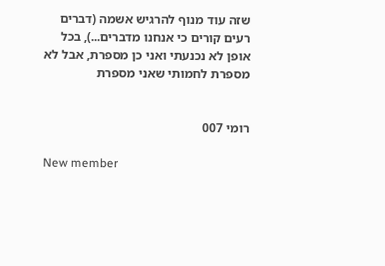שזה עוד מנוף להרגיש אשמה (דברים רעים קורים כי אנחנו מדברים...), בכל אופן לא נכנעתי ואני כן מספרת, אבל לא מספרת לחמותי שאני מספרת


רומי 007

New member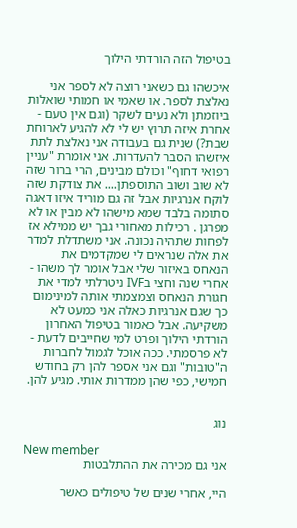בטיפול הזה הורדתי הילוך

איכשהו גם כשאני רוצה לא לספר אני נאלצת לספר. או שאמי או חמותי שואלות ביוזמתן ולא נעים לשקר (וגם אין טעם - אחרת איזה תרוץ יש לי לא להגיע לארוחת שבת?) שנית גם בעבודה אני נאלצת לתת איזשהו הסבר להעדרות. אני אומרת "עניין רפואי דחוף" וכולם מבינים, הרי ברור שזה לא שוב ושוב התוספתן.... את צודקת שזה לוקח אנרגיות אבל זה גם מוריד איזו דאגה סתומה בלבד שמא מישהו לא מבין או לא מפרגן . רכילות מאחורי גבך יש ממילא אז לפחות שתהיה נכונה. אני משתדלת למדר את אלה שנראים לי שמקדמים את הנאחס באיזור שלי אבל אומר לך משהו - אחרי שנה וחצי בIVF ניטרלתי למדי את חגורת הנאחס וצמצמתי אותה למינימום כך שגם אנרגיות כאלה אני כמעט לא משקיעה. אבל כאמור בטיפול האחרון הורדתי הילוך ופרט למי שחייבים לדעת - לא פרסמתי. ככה אוכל לגמול לחברות ה"טובות" וגם אני אספר להן רק בחודש חמישי, כפי שהן ממדרות אותי. מגיע להן.


נוג

New member
אני גם מכירה את ההתלבטות

היי, אחרי שנים של טיפולים כאשר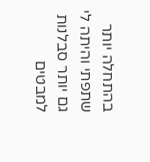בהתחלה יותר שתפתי והיתה לי גם יותר סבלנות למבטים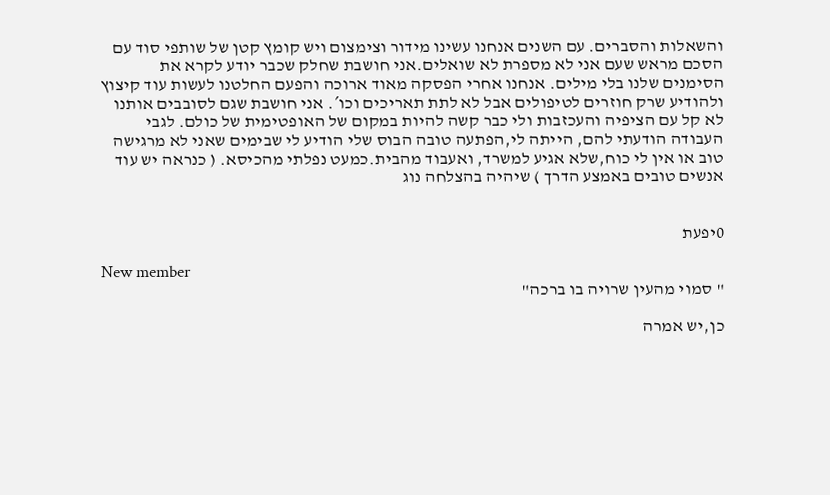והשאלות והסברים. עם השנים אנחנו עשינו מידור וצימצום ויש קומץ קטן של שותפי סוד עם הסכם מראש שעם אני לא מספרת לא שואלים.אני חושבת שחלק שכבר יודע לקרא את הסימנים שלנו בלי מילים. אנחנו אחרי הפסקה מאוד ארוכה והפעם החלטנו לעשות עוד קיצוץ ולהודיע שרק חוזרים לטיפולים אבל לא לתת תאריכים וכו´. אני חושבת שגם לסובבים אותנו לא קל עם הציפיה והעכזבות ולי כבר קשה להיות במקום של האופטימית של כולם. לגבי העבודה הודעתי להם, הייתה לי,הפתעה טובה הבוס שלי הודיע לי שבימים שאני לא מרגישה טוב או אין לי כוח,שלא אגיע למשרד, ואעבוד מהבית.כמעט נפלתי מהכיסא. ( כנראה יש עוד אנשים טובים באמצע הדרך ) שיהיה בהצלחה נוג


0יפעת

New member
" סמוי מהעין שרויה בו ברכה"

כן,יש אמרה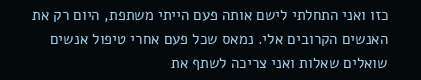כזו ואני התחלתי לישם אותה פעם הייתי משתפת, היום רק את האנשים הקרובים אלי. נמאס שכל פעם אחרי טיפול אנשים שואלים שאלות ואני צריכה לשתף את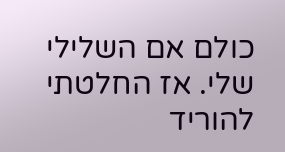כולם אם השלילי שלי. אז החלטתי להוריד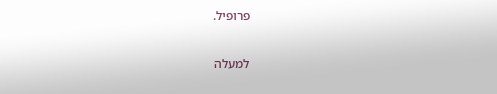פרופיל.

למעלה